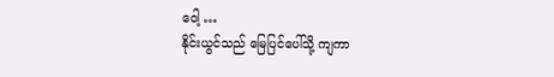ဝေါ့ …
နိုင်းယွင်သည် မြေပြင်ပေါ်သို့ ကျကာ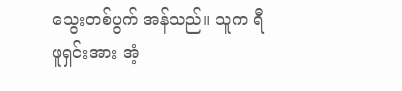သွေးတစ်ပွက် အန်သည်။ သူက ရီဖူရှင်းအား အံ့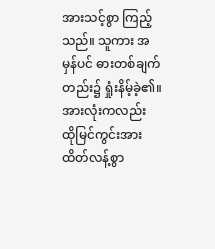အားသင့်စွာ ကြည့်သည်။ သူကား အမှန်ပင် ဓားတစ်ချက်တည်း၌ ရှုံးနိမ့်ခဲ့၏။ အားလုံးကလည်း ထိုမြင်ကွင်းအား ထိတ်လန့်စွာ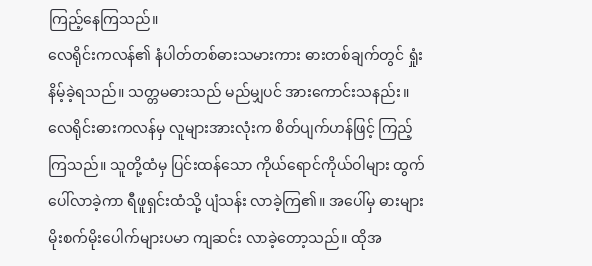ကြည့်နေကြသည်။
လေရိုင်းကလန်၏ နံပါတ်တစ်ဓားသမားကား ဓားတစ်ချက်တွင် ရှုံးနိမ့်ခဲ့ရသည်။ သတ္တမဓားသည် မည်မျှပင် အားကောင်းသနည်း။
လေရိုင်းဓားကလန်မှ လူများအားလုံးက စိတ်ပျက်ဟန်ဖြင့် ကြည့်ကြသည်။ သူတို့ထံမှ ပြင်းထန်သော ကိုယ်ရောင်ကိုယ်ဝါများ ထွက်ပေါ်လာခဲ့ကာ ရီဖူရှင်းထံသို့ ပျံသန်း လာခဲ့ကြ၏။ အပေါ်မှ ဓားများ မိုးစက်မိုးပေါက်များပမာ ကျဆင်း လာခဲ့တော့သည်။ ထိုအ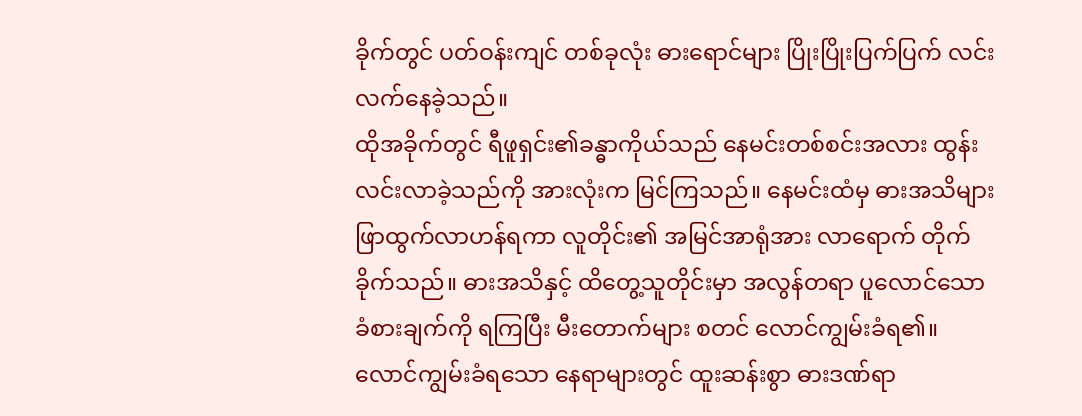ခိုက်တွင် ပတ်ဝန်းကျင် တစ်ခုလုံး ဓားရောင်များ ပြိုးပြိုးပြက်ပြက် လင်းလက်နေခဲ့သည်။
ထိုအခိုက်တွင် ရီဖူရှင်း၏ခန္ဓာကိုယ်သည် နေမင်းတစ်စင်းအလား ထွန်းလင်းလာခဲ့သည်ကို အားလုံးက မြင်ကြသည်။ နေမင်းထံမှ ဓားအသိများ ဖြာထွက်လာဟန်ရကာ လူတိုင်း၏ အမြင်အာရုံအား လာရောက် တိုက်ခိုက်သည်။ ဓားအသိနှင့် ထိတွေ့သူတိုင်းမှာ အလွန်တရာ ပူလောင်သော ခံစားချက်ကို ရကြပြီး မီးတောက်များ စတင် လောင်ကျွမ်းခံရ၏။ လောင်ကျွမ်းခံရသော နေရာများတွင် ထူးဆန်းစွာ ဓားဒဏ်ရာ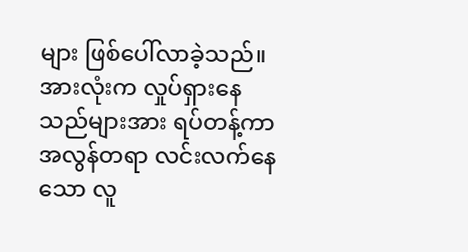များ ဖြစ်ပေါ်လာခဲ့သည်။
အားလုံးက လှုပ်ရှားနေသည်များအား ရပ်တန့်ကာ အလွန်တရာ လင်းလက်နေသော လူ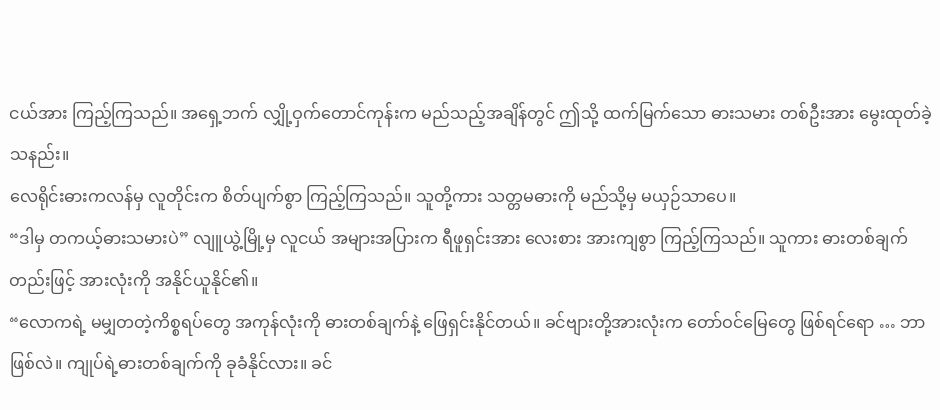ငယ်အား ကြည့်ကြသည်။ အရှေ့ဘက် လျှို့ဝှက်တောင်ကုန်းက မည်သည့်အချိန်တွင် ဤသို့ ထက်မြက်သော ဓားသမား တစ်ဦးအား မွေးထုတ်ခဲ့သနည်း။
လေရိုင်းဓားကလန်မှ လူတိုင်းက စိတ်ပျက်စွာ ကြည့်ကြသည်။ သူတို့ကား သတ္တမဓားကို မည်သို့မှ မယှဉ်သာပေ။
“ဒါမှ တကယ့်ဓားသမားပဲ” လျူယွဲ့မြို့မှ လူငယ် အများအပြားက ရီဖူရှင်းအား လေးစား အားကျစွာ ကြည့်ကြသည်။ သူကား ဓားတစ်ချက်တည်းဖြင့် အားလုံးကို အနိုင်ယူနိုင်၏။
“လောကရဲ့ မမျှတတဲ့ကိစ္စရပ်တွေ အကုန်လုံးကို ဓားတစ်ချက်နဲ့ ဖြေရှင်းနိုင်တယ်။ ခင်ဗျားတို့အားလုံးက တော်ဝင်မြေတွေ ဖြစ်ရင်ရော … ဘာဖြစ်လဲ။ ကျုပ်ရဲ့ဓားတစ်ချက်ကို ခုခံနိုင်လား။ ခင်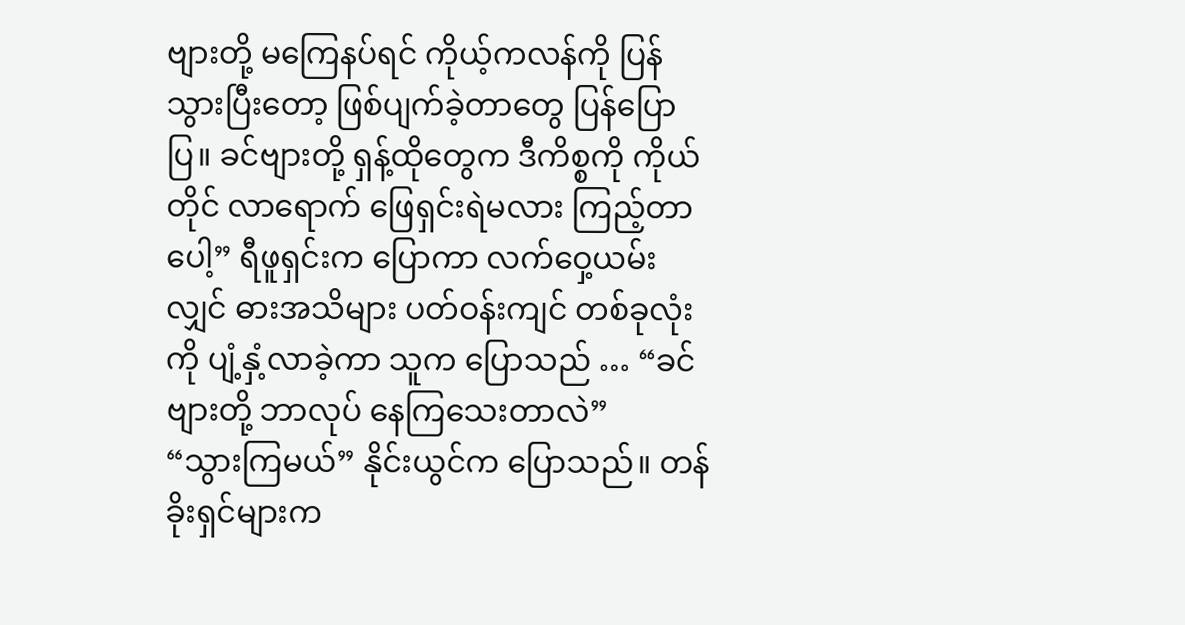ဗျားတို့ မကြေနပ်ရင် ကိုယ့်ကလန်ကို ပြန်သွားပြီးတော့ ဖြစ်ပျက်ခဲ့တာတွေ ပြန်ပြောပြ။ ခင်ဗျားတို့ ရှန့်ထိုတွေက ဒီကိစ္စကို ကိုယ်တိုင် လာရောက် ဖြေရှင်းရဲမလား ကြည့်တာပေါ့” ရီဖူရှင်းက ပြောကာ လက်ဝှေ့ယမ်းလျှင် ဓားအသိများ ပတ်ဝန်းကျင် တစ်ခုလုံးကို ပျံ့နှံ့လာခဲ့ကာ သူက ပြောသည် … “ခင်ဗျားတို့ ဘာလုပ် နေကြသေးတာလဲ”
“သွားကြမယ်” နိုင်းယွင်က ပြောသည်။ တန်ခိုးရှင်များက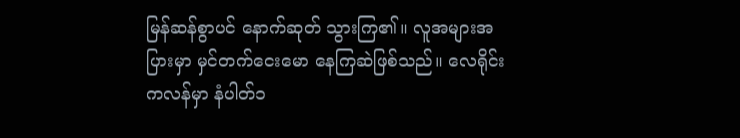မြန်ဆန်စွာပင် နောက်ဆုတ် သွားကြ၏။ လူအများအပြားမှာ မှင်တက်ငေးမော နေကြဆဲဖြစ်သည်။ လေရိုင်းကလန်မှာ နံပါတ်၁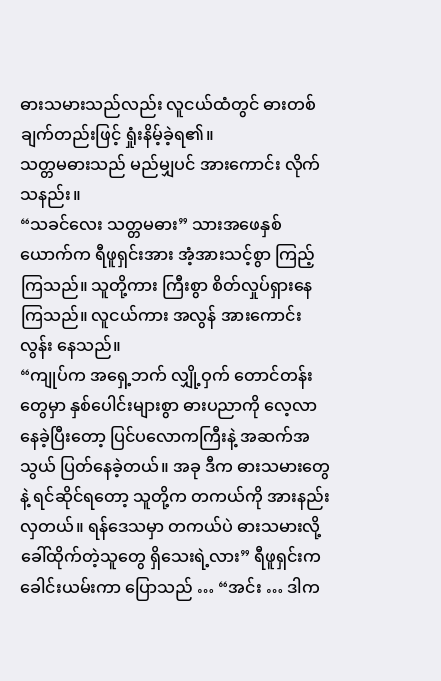ဓားသမားသည်လည်း လူငယ်ထံတွင် ဓားတစ်ချက်တည်းဖြင့် ရှုံးနိမ့်ခဲ့ရ၏။
သတ္တမဓားသည် မည်မျှပင် အားကောင်း လိုက်သနည်း။
“သခင်လေး သတ္တမဓား” သားအဖေနှစ်ယောက်က ရီဖူရှင်းအား အံ့အားသင့်စွာ ကြည့်ကြသည်။ သူတို့ကား ကြီးစွာ စိတ်လှုပ်ရှားနေကြသည်။ လူငယ်ကား အလွန် အားကောင်းလွန်း နေသည်။
“ကျုပ်က အရှေ့ဘက် လျှို့ဝှက် တောင်တန်းတွေမှာ နှစ်ပေါင်းများစွာ ဓားပညာကို လေ့လာနေခဲ့ပြီးတော့ ပြင်ပလောကကြီးနဲ့ အဆက်အသွယ် ပြတ်နေခဲ့တယ်။ အခု ဒီက ဓားသမားတွေနဲ့ ရင်ဆိုင်ရတော့ သူတို့က တကယ်ကို အားနည်းလှတယ်။ ရန်ဒေသမှာ တကယ်ပဲ ဓားသမားလို့ ခေါ်ထိုက်တဲ့သူတွေ ရှိသေးရဲ့လား” ရီဖူရှင်းက ခေါင်းယမ်းကာ ပြောသည် … “အင်း … ဒါက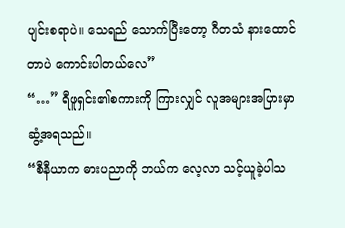ပျင်းစရာပဲ။ သေရည် သောက်ပြီးတော့ ဂီတသံ နားထောင်တာပဲ ကောင်းပါတယ်လေ”
“…” ရီဖူရှင်း၏စကားကို ကြားလျှင် လူအများအပြားမှာ ဆွံ့အရသည်။
“စီနီယာက ဓားပညာကို ဘယ်က လေ့လာ သင့်ယူခဲ့ပါသ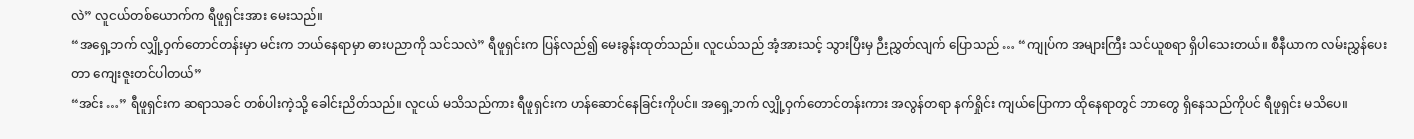လဲ” လူငယ်တစ်ယောက်က ရီဖူရှင်းအား မေးသည်။
“အရှေ့ဘက် လျှို့ဝှက်တောင်တန်းမှာ မင်းက ဘယ်နေရာမှာ ဓားပညာကို သင်သလဲ” ရီဖူရှင်းက ပြန်လည်၍ မေးခွန်းထုတ်သည်။ လူငယ်သည် အံ့အားသင့် သွားပြီးမှ ဉီးညွှတ်လျက် ပြောသည် … “ကျုပ်က အများကြီး သင်ယူစရာ ရှိပါသေးတယ်။ စီနီယာက လမ်းညွှန်ပေးတာ ကျေးဇူးတင်ပါတယ်”
“အင်း …” ရီဖူရှင်းက ဆရာသခင် တစ်ပါးကဲ့သို့ ခေါင်းညိတ်သည်။ လူငယ် မသိသည်ကား ရီဖူရှင်းက ဟန်ဆောင်နေခြင်းကိုပင်။ အရှေ့ဘက် လျှို့ဝှက်တောင်တန်းကား အလွန်တရာ နက်ရှိုင်း ကျယ်ပြောကာ ထိုနေရာတွင် ဘာတွေ ရှိနေသည်ကိုပင် ရီဖူရှင်း မသိပေ။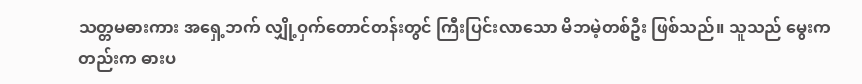သတ္တမဓားကား အရှေ့ဘက် လျှို့ဝှက်တောင်တန်းတွင် ကြီးပြင်းလာသော မိဘမဲ့တစ်ဦး ဖြစ်သည်။ သူသည် မွေးကတည်းက ဓားပ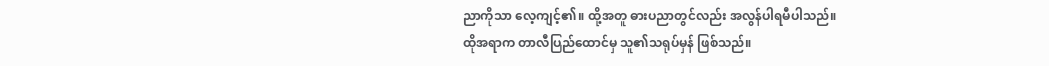ညာကိုသာ လေ့ကျင့်၏။ ထို့အတူ ဓားပညာတွင်လည်း အလွန်ပါရမီပါသည်။
ထိုအရာက တာလီပြည်ထောင်မှ သူ၏သရုပ်မှန် ဖြစ်သည်။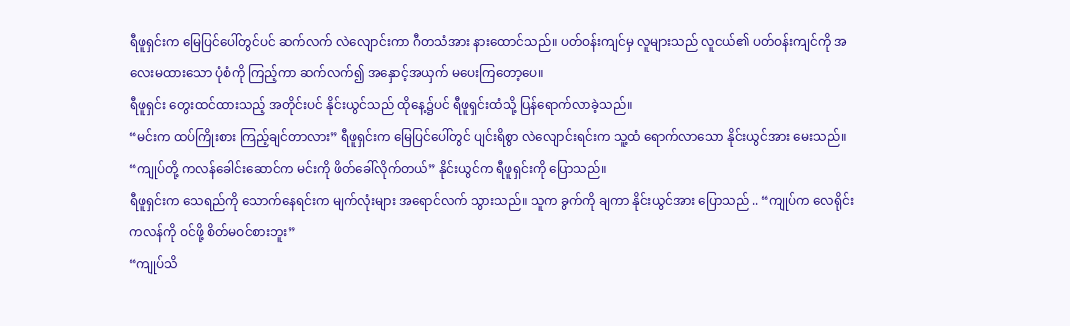ရီဖူရှင်းက မြေပြင်ပေါ်တွင်ပင် ဆက်လက် လဲလျောင်းကာ ဂီတသံအား နားထောင်သည်။ ပတ်ဝန်းကျင်မှ လူများသည် လူငယ်၏ ပတ်ဝန်းကျင်ကို အလေးမထားသော ပုံစံကို ကြည့်ကာ ဆက်လက်၍ အနှောင့်အယှက် မပေးကြတော့ပေ။
ရီဖူရှင်း တွေးထင်ထားသည့် အတိုင်းပင် နိုင်းယွင်သည် ထိုနေ့၌ပင် ရီဖူရှင်းထံသို့ ပြန်ရောက်လာခဲ့သည်။
“မင်းက ထပ်ကြိုးစား ကြည့်ချင်တာလား” ရီဖူရှင်းက မြေပြင်ပေါ်တွင် ပျင်းရိစွာ လဲလျောင်းရင်းက သူ့ထံ ရောက်လာသော နိုင်းယွင်အား မေးသည်။
“ကျုပ်တို့ ကလန်ခေါင်းဆောင်က မင်းကို ဖိတ်ခေါ်လိုက်တယ်” နိုင်းယွင်က ရီဖူရှင်းကို ပြောသည်။
ရီဖူရှင်းက သေရည်ကို သောက်နေရင်းက မျက်လုံးများ အရောင်လက် သွားသည်။ သူက ခွက်ကို ချကာ နိုင်းယွင်အား ပြောသည် .. “ကျုပ်က လေရိုင်းကလန်ကို ဝင်ဖို့ စိတ်မဝင်စားဘူး”
“ကျုပ်သိ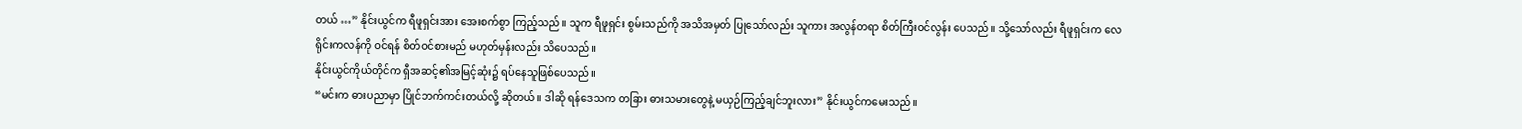တယ် …” နိုင်းယွင်က ရီဖူရှင်းအား အေးစက်စွာ ကြည့်သည်။ သူက ရီဖူရှင်း စွမ်းသည်ကို အသိအမှတ် ပြုသော်လည်း သူကား အလွန်တရာ စိတ်ကြီးဝင်လွန်း ပေသည်။ သို့သော်လည်း ရီဖူရှင်းက လေရိုင်းကလန်ကို ဝင်ရန် စိတ်ဝင်စားမည် မဟုတ်မှန်းလည်း သိပေသည်။
နိုင်းယွင်ကိုယ်တိုင်က ရှီအဆင့်၏အမြင့်ဆုံး၌ ရပ်နေသူဖြစ်ပေသည်။
“မင်းက ဓားပညာမှာ ပြိုင်ဘက်ကင်းတယ်လို့ ဆိုတယ်။ ဒါဆို ရန်ဒေသက တခြား ဓားသမားတွေနဲ့ မယှဉ်ကြည့်ချင်ဘူးလား” နိုင်းယွင်ကမေးသည်။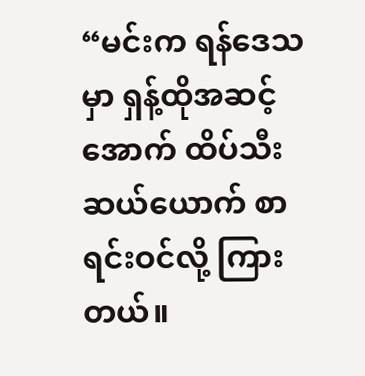“မင်းက ရန်ဒေသမှာ ရှန့်ထိုအဆင့်အောက် ထိပ်သီး ဆယ်ယောက် စာရင်းဝင်လို့ ကြားတယ်။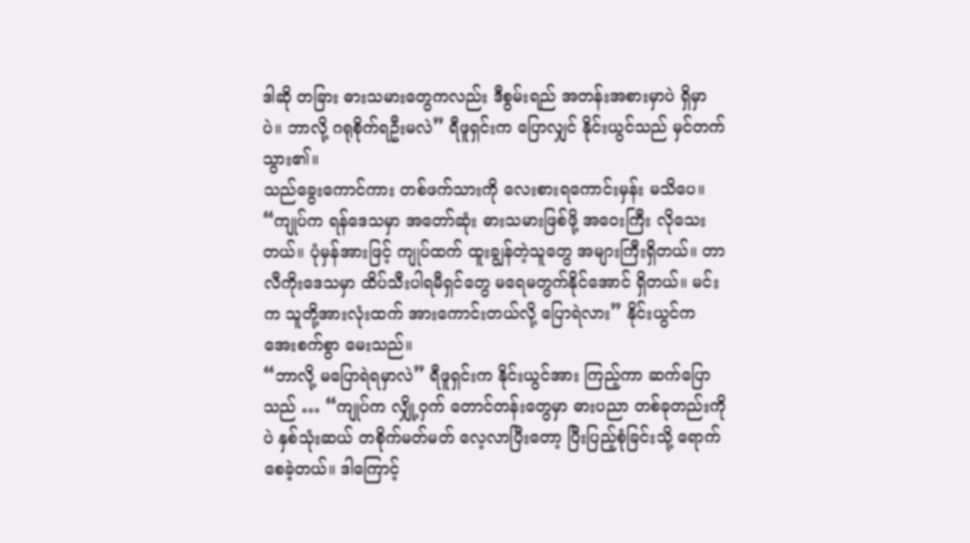ဒါဆို တခြား ဓားသမားတွေကလည်း ဒီစွမ်းရည် အတန်းအစားမှာပဲ ရှိမှာပဲ။ ဘာလို့ ဂရုစိုက်ရဦးမလဲ” ရီဖူရှင်းက ပြောလျှင် နိုင်းယွင်သည် မှင်တက်သွား၏။
သည်ခွေးကောင်ကား တစ်ဖက်သားကို လေးစားရကောင်းမှန်း မသိပေ။
“ကျုပ်က ရန်ဒေသမှာ အတော်ဆုံး ဓားသမားဖြစ်ဖို့ အဝေးကြီး လိုသေးတယ်။ ပုံမှန်အားဖြင့် ကျုပ်ထက် ထူးချွန်တဲ့သူတွေ အများကြီးရှိတယ်။ တာလီကိုးဒေသမှာ ထိပ်သီးပါရမီရှင်တွေ မရေမတွက်နိုင်အောင် ရှိတယ်။ မင်းက သူတို့အားလုံးထက် အားကောင်းတယ်လို့ ပြောရဲလား” နိုင်းယွင်က အေးစက်စွာ မေးသည်။
“ဘာလို့ မပြောရဲရမှာလဲ” ရီဖူရှင်းက နိုင်းယွင်အား ကြည့်ကာ ဆက်ပြောသည် … “ကျုပ်က လျှို့ဝှက် တောင်တန်းတွေမှာ ဓားပညာ တစ်ခုတည်းကိုပဲ နှစ်သုံးဆယ် တစိုက်မတ်မတ် လေ့လာပြီးတော့ ပြီးပြည့်စုံခြင်းသို့ ရောက်စေခဲ့တယ်။ ဒါကြောင့်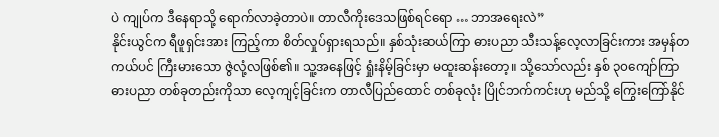ပဲ ကျုပ်က ဒီနေရာသို့ ရောက်လာခဲ့တာပဲ။ တာလီကိုးဒေသဖြစ်ရင်ရော … ဘာအရေးလဲ”
နိုင်းယွင်က ရီဖူရှင်းအား ကြည့်ကာ စိတ်လှုပ်ရှားရသည်။ နှစ်သုံးဆယ်ကြာ ဓားပညာ သီးသန့်လေ့လာခြင်းကား အမှန်တကယ်ပင် ကြီးမားသော ဇွဲလုံ့လဖြစ်၏။ သူ့အနေဖြင့် ရှုံးနိမ့်ခြင်းမှာ မထူးဆန်းတော့။ သို့သော်လည်း နှစ် ၃၀ကျော်ကြာ ဓားပညာ တစ်ခုတည်းကိုသာ လေ့ကျင့်ခြင်းက တာလီပြည်ထောင် တစ်ခုလုံး ပြိုင်ဘက်ကင်းဟု မည်သို့ ကြွေးကြော်နိုင်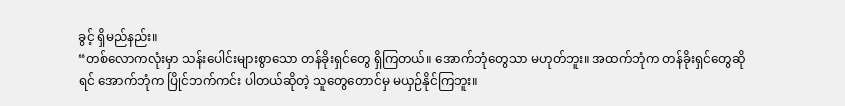ခွင့် ရှိမည်နည်း။
“တစ်လောကလုံးမှာ သန်းပေါင်းများစွာသော တန်ခိုးရှင်တွေ ရှိကြတယ်။ အောက်ဘုံတွေသာ မဟုတ်ဘူး။ အထက်ဘုံက တန်ခိုးရှင်တွေဆိုရင် အောက်ဘုံက ပြိုင်ဘက်ကင်း ပါတယ်ဆိုတဲ့ သူတွေတောင်မှ မယှဉ်နိုင်ကြဘူး။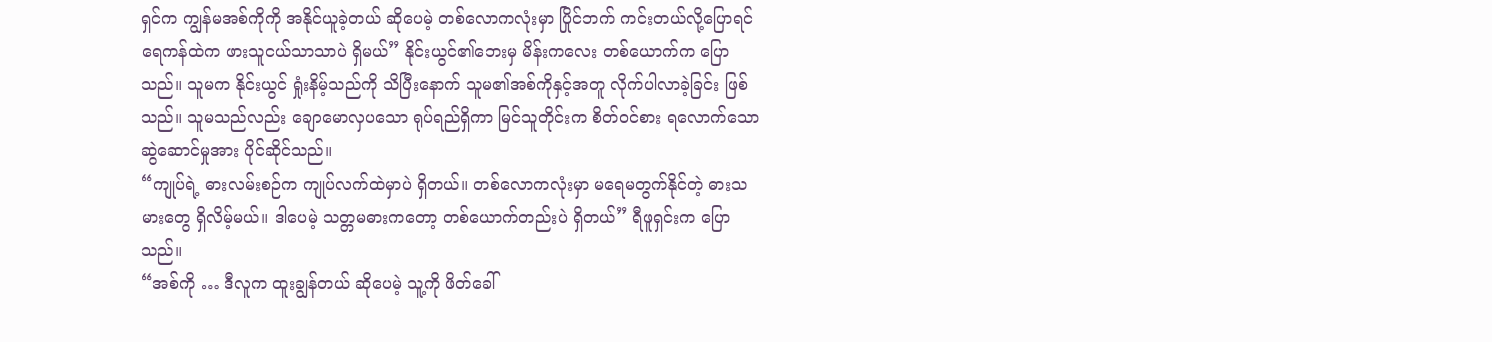ရှင်က ကျွန်မအစ်ကိုကို အနိုင်ယူခဲ့တယ် ဆိုပေမဲ့ တစ်လောကလုံးမှာ ပြိုင်ဘက် ကင်းတယ်လို့ပြောရင် ရေကန်ထဲက ဖားသူငယ်သာသာပဲ ရှိမယ်” နိုင်းယွင်၏ဘေးမှ မိန်းကလေး တစ်ယောက်က ပြောသည်။ သူမက နိုင်းယွင် ရှုံးနိမ့်သည်ကို သိပြီးနောက် သူမ၏အစ်ကိုနှင့်အတူ လိုက်ပါလာခဲ့ခြင်း ဖြစ်သည်။ သူမသည်လည်း ချောမောလှပသော ရုပ်ရည်ရှိကာ မြင်သူတိုင်းက စိတ်ဝင်စား ရလောက်သော ဆွဲဆောင်မှုအား ပိုင်ဆိုင်သည်။
“ကျုပ်ရဲ့ ဓားလမ်းစဉ်က ကျုပ်လက်ထဲမှာပဲ ရှိတယ်။ တစ်လောကလုံးမှာ မရေမတွက်နိုင်တဲ့ ဓားသမားတွေ ရှိလိမ့်မယ်။ ဒါပေမဲ့ သတ္တမဓားကတော့ တစ်ယောက်တည်းပဲ ရှိတယ်” ရီဖူရှင်းက ပြောသည်။
“အစ်ကို … ဒီလူက ထူးချွန်တယ် ဆိုပေမဲ့ သူ့ကို ဖိတ်ခေါ်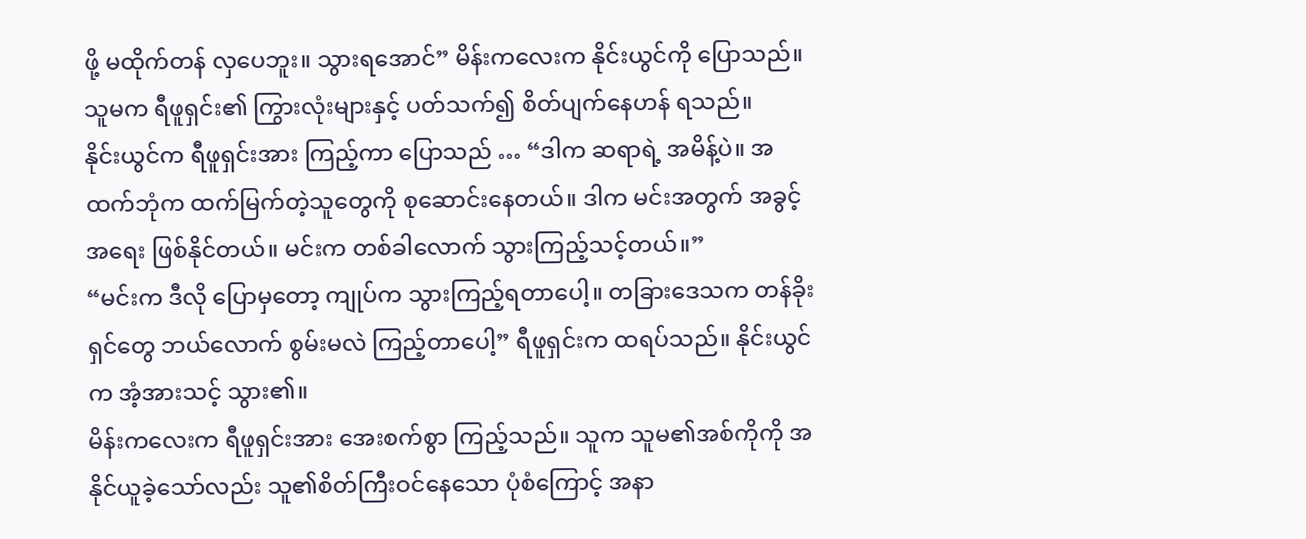ဖို့ မထိုက်တန် လှပေဘူး။ သွားရအောင်” မိန်းကလေးက နိုင်းယွင်ကို ပြောသည်။ သူမက ရီဖူရှင်း၏ ကြွားလုံးများနှင့် ပတ်သက်၍ စိတ်ပျက်နေဟန် ရသည်။
နိုင်းယွင်က ရီဖူရှင်းအား ကြည့်ကာ ပြောသည် … “ဒါက ဆရာရဲ့ အမိန့်ပဲ။ အထက်ဘုံက ထက်မြက်တဲ့သူတွေကို စုဆောင်းနေတယ်။ ဒါက မင်းအတွက် အခွင့်အရေး ဖြစ်နိုင်တယ်။ မင်းက တစ်ခါလောက် သွားကြည့်သင့်တယ်။”
“မင်းက ဒီလို ပြောမှတော့ ကျုပ်က သွားကြည့်ရတာပေါ့။ တခြားဒေသက တန်ခိုးရှင်တွေ ဘယ်လောက် စွမ်းမလဲ ကြည့်တာပေါ့” ရီဖူရှင်းက ထရပ်သည်။ နိုင်းယွင်က အံ့အားသင့် သွား၏။
မိန်းကလေးက ရီဖူရှင်းအား အေးစက်စွာ ကြည့်သည်။ သူက သူမ၏အစ်ကိုကို အနိုင်ယူခဲ့သော်လည်း သူ၏စိတ်ကြီးဝင်နေသော ပုံစံကြောင့် အနာ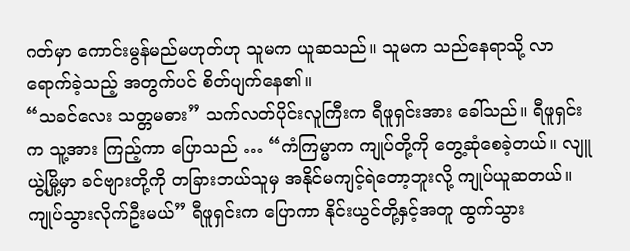ဂတ်မှာ ကောင်းမွန်မည်မဟုတ်ဟု သူမက ယူဆသည်။ သူမက သည်နေရာသို့ လာရောက်ခဲ့သည့် အတွက်ပင် စိတ်ပျက်နေ၏။
“သခင်လေး သတ္တမဓား” သက်လတ်ပိုင်းလူကြီးက ရီဖူရှင်းအား ခေါ်သည်။ ရီဖူရှင်းက သူ့အား ကြည့်ကာ ပြောသည် … “ကံကြမ္မာက ကျုပ်တို့ကို တွေ့ဆုံစေခဲ့တယ်။ လျူယွဲ့မြို့မှာ ခင်ဗျားတို့ကို တခြားဘယ်သူမှ အနိုင်မကျင့်ရဲတော့ဘူးလို့ ကျုပ်ယူဆတယ်။ ကျုပ်သွားလိုက်ဦးမယ်” ရီဖူရှင်းက ပြောကာ နိုင်းယွင်တို့နှင့်အတူ ထွက်သွား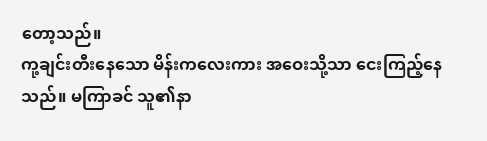တော့သည်။
ကု့ချင်းတီးနေသော မိန်းကလေးကား အဝေးသို့သာ ငေးကြည့်နေသည်။ မကြာခင် သူ၏နာ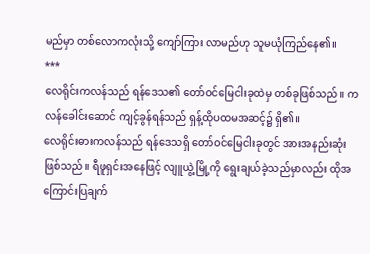မည်မှာ တစ်လောကလုံးသို့ ကျော်ကြား လာမည်ဟု သူမယုံကြည်နေ၏။
***
လေရိုင်းကလန်သည် ရန်ဒေသ၏ တော်ဝင်မြေငါးခုထဲမှ တစ်ခုဖြစ်သည်။ ကလန်ခေါင်းဆောင် ကျင့်ခွန်ရန်သည် ရှန့်ထိုပထမအဆင့်၌ ရှိ၏။
လေရိုင်းဓားကလန်သည် ရန်ဒေသရှိ တော်ဝင်မြေငါးခုတွင် အားအနည်းဆုံး ဖြစ်သည်။ ရီဖူရှင်းအနေဖြင့် လျူယွဲ့မြို့ကို ရွေးချယ်ခဲ့သည်မှာလည်း ထိုအကြောင်းပြချက်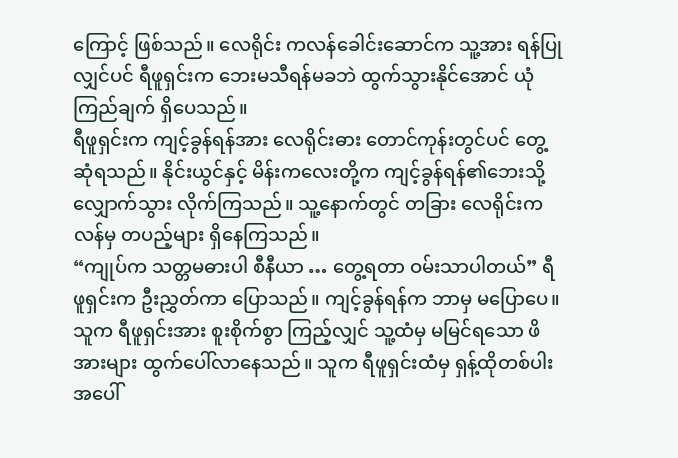ကြောင့် ဖြစ်သည်။ လေရိုင်း ကလန်ခေါင်းဆောင်က သူ့အား ရန်ပြုလျှင်ပင် ရီဖူရှင်းက ဘေးမသီရန်မခဘဲ ထွက်သွားနိုင်အောင် ယုံကြည်ချက် ရှိပေသည်။
ရီဖူရှင်းက ကျင့်ခွန်ရန်အား လေရိုင်းဓား တောင်ကုန်းတွင်ပင် တွေ့ဆုံရသည်။ နိုင်းယွင်နှင့် မိန်းကလေးတို့က ကျင့်ခွန်ရန်၏ဘေးသို့ လျှောက်သွား လိုက်ကြသည်။ သူ့နောက်တွင် တခြား လေရိုင်းကလန်မှ တပည့်များ ရှိနေကြသည်။
“ကျုပ်က သတ္တမဓားပါ စီနီယာ … တွေ့ရတာ ဝမ်းသာပါတယ်” ရီဖူရှင်းက ဦးညွှတ်ကာ ပြောသည်။ ကျင့်ခွန်ရန်က ဘာမှ မပြောပေ။ သူက ရီဖူရှင်းအား စူးစိုက်စွာ ကြည့်လျှင် သူ့ထံမှ မမြင်ရသော ဖိအားများ ထွက်ပေါ်လာနေသည်။ သူက ရီဖူရှင်းထံမှ ရှန့်ထိုတစ်ပါးအပေါ်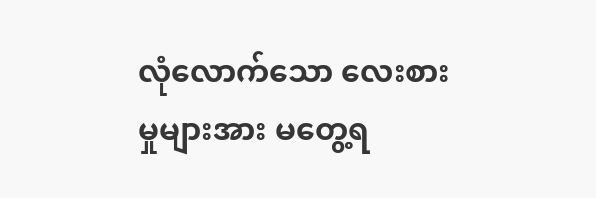လုံလောက်သော လေးစားမှုများအား မတွေ့ရ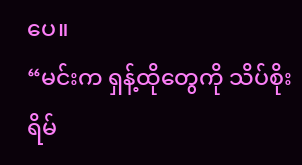ပေ။
“မင်းက ရှန့်ထိုတွေကို သိပ်စိုးရိမ်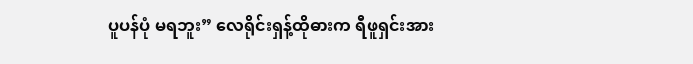ပူပန်ပုံ မရဘူး” လေရိုင်းရှန့်ထိုဓားက ရီဖူရှင်းအား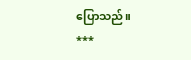ပြောသည်။
***